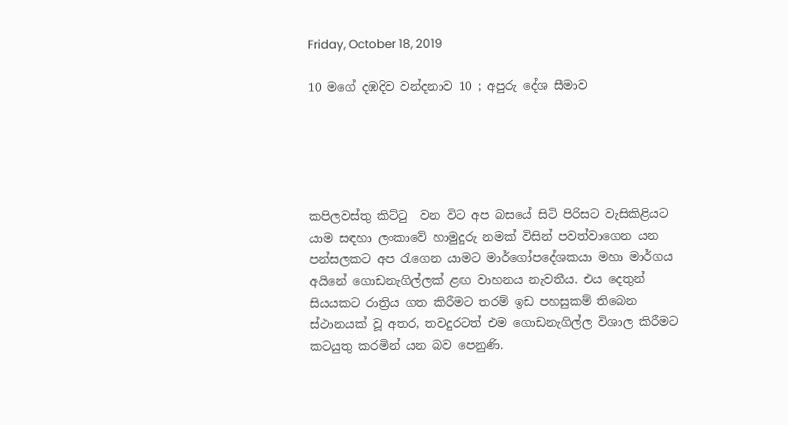Friday, October 18, 2019

10 මගේ දඹදිව වන්දනාව 10 ; අපුරු දේශ සීමාව





කපිලවස්තු කිට්ටු  වන විට අප බසයේ සිටි පිරිසට වැසිකිළියට යාම සඳහා ලංකාවේ හාමුදුරු නමක් විසින් පවත්වාගෙන යන පන්සලකට අප රැගෙන යාමට මාර්ගෝපදේශකයා මහා මාර්ගය අයිනේ ගොඩනැගිල්ලක් ළඟ වාහනය නැවතීය. එය දෙතුන් සියයකට රාත්‍රිය ගත කිරීමට තරම් ඉඩ පහසුකම් තිබෙන ස්ථානයක් වූ අතර, තවදුරටත් එම ගොඩනැගිල්ල විශාල කිරීමට කටයුතු කරමින් යන බව පෙනුණි.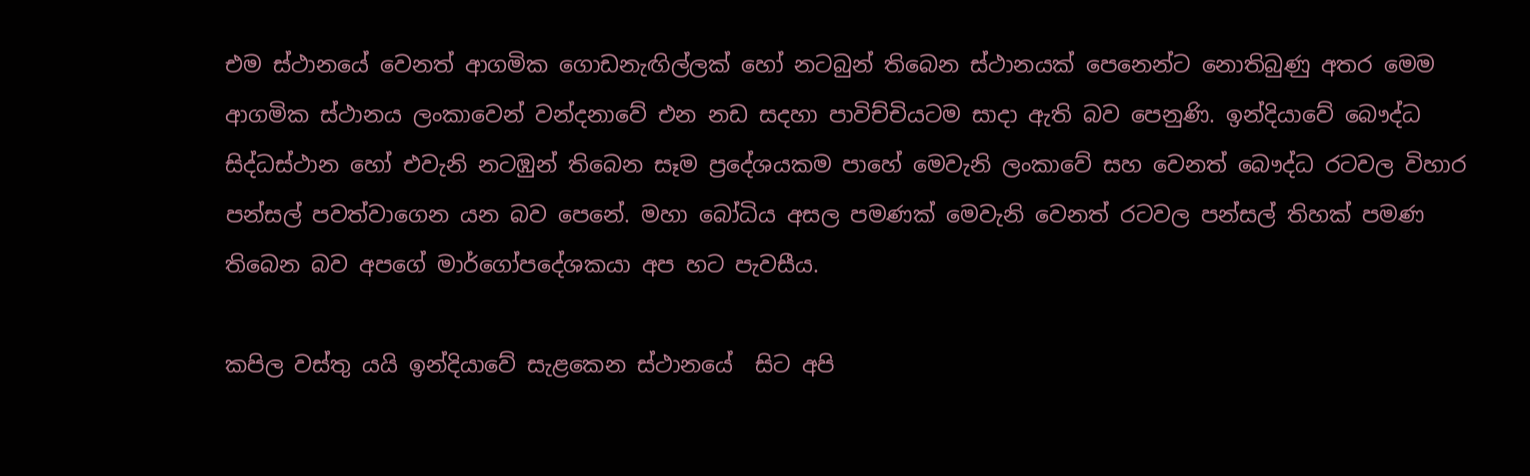එම ස්ථානයේ වෙනත් ආගමික ගොඩනැඟිල්ලක් හෝ නටබුන් තිබෙන ස්ථානයක් පෙනෙන්ට නොතිබුණු අතර මෙම ආගමික ස්ථානය ලංකාවෙන් වන්දනාවේ එන නඩ සදහා පාවිච්චියටම සාදා ඇති බව පෙනුණි. ඉන්දියාවේ බෞද්ධ සිද්ධස්ථාන හෝ එවැනි නටඹුන් තිබෙන සෑම ප්‍රදේශයකම පාහේ මෙවැනි ලංකාවේ සහ වෙනත් බෞද්ධ රටවල විහාර පන්සල් පවත්වාගෙන යන බව පෙනේ. මහා බෝධිය අසල පමණක් මෙවැනි වෙනත් රටවල පන්සල් තිහක් පමණ තිබෙන බව අපගේ මාර්ගෝපදේශකයා අප හට පැවසීය.

කපිල වස්තු යයි ඉන්දියාවේ සැළකෙන ස්ථානයේ  සිට අපි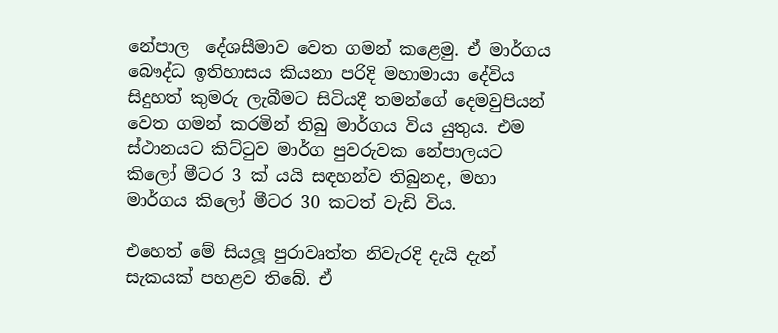නේපාල  දේශසීමාව වෙත ගමන් කළෙමු. ඒ මාර්ගය බෞද්ධ ඉතිහාසය කියනා පරිදි මහාමායා දේවිය සිදුහත් කුමරු ලැබීමට සිටියදී තමන්ගේ දෙමවුපියන් වෙත ගමන් කරමින් තිබු මාර්ගය විය යුතුය. එම ස්ථානයට කිට්ටුව මාර්ග පුවරුවක නේපාලයට කිලෝ මීටර 3 ක් යයි සඳහන්ව තිබුනද, මහා මාර්ගය කිලෝ මීටර 30 කටත් වැඩි විය.

එහෙත් මේ සියලූ පුරාවෘත්ත නිවැරදි දැයි දැන් සැකයක් පහළව තිබේ. ඒ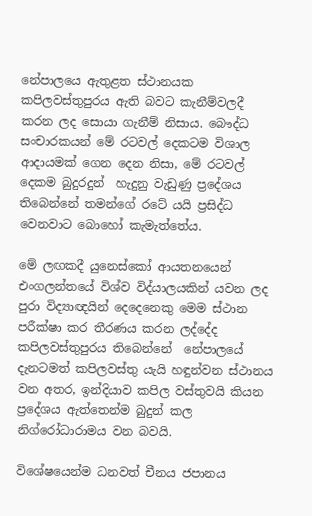නේපාලයෙ ඇතුළත ස්ථානයක කපිලවස්තුපුරය ඇති බවට කැනීම්වලදී කරන ලද සොයා ගැනීම් නිසාය. බෞද්ධ සංචාරකයන් මේ රටවල් දෙකටම විශාල ආදායමක් ගෙන දෙන නිසා, මේ රටවල් දෙකම බුදුරදුන්  හැදුනු වැඩුණු ප්‍රදේශය තිබෙන්නේ තමන්ගේ රටේ යයි ප්‍රසිද්ධ වෙනවාට බොහෝ කැමැත්තේය.

මේ ලඟකදී යුනෙස්කෝ ආයතනයෙන් එංගලන්තයේ විශ්ව විද්යාලයකින් යවන ලද පුරා විද්‍යාඥයින් දෙදෙනෙකු මෙම ස්ථාන පරීක්ෂා කර තීරණය කරන ලද්දේද කපිලවස්තුපුරය තිබෙන්නේ  නේපාලයේ දැනටමත් කපිලවස්තු යැයි හඳුන්වන ස්ථානය වන අතර, ඉන්දියාව කපිල වස්තුවයි කියන ප්‍රදේශය ඇත්තෙන්ම බුදුන් කල නිග්රෝධාරාමය වන බවයි.

විශේෂයෙන්ම ධනවත් චීනය ජපානය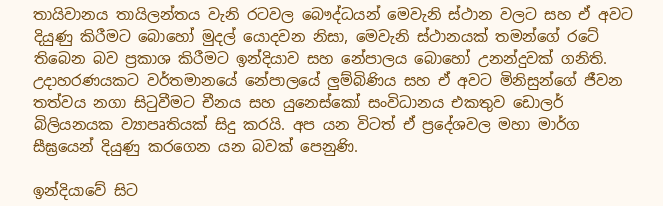තායිවානය තායිලන්තය වැනි රටවල බෞද්ධයන් මෙවැනි ස්ථාන වලට සහ ඒ අවට දියුණු කිරීමට බොහෝ මුදල් යොදවන නිසා, මෙවැනි ස්ථානයක් තමන්ගේ රටේ තිබෙන බව ප්‍රකාශ කිරීමට ඉන්දියාව සහ නේපාලය බොහෝ උනන්දුවක් ගනිති. උදාහරණයකට වර්තමානයේ නේපාලයේ ලුම්බිණිය සහ ඒ අවට මිනිසුන්ගේ ජීවන තත්වය නගා සිටුවීමට චීනය සහ යුනෙස්කෝ සංවිධානය එකතුව ඩොලර් බිලියනයක ව්‍යාපෘතියක් සිදු කරයි. අප යන විටත් ඒ ප්‍රදේශවල මහා මාර්ග සීඝ්‍රයෙන් දියුණු කරගෙන යන බවක් පෙනුණි.

ඉන්දියාවේ සිට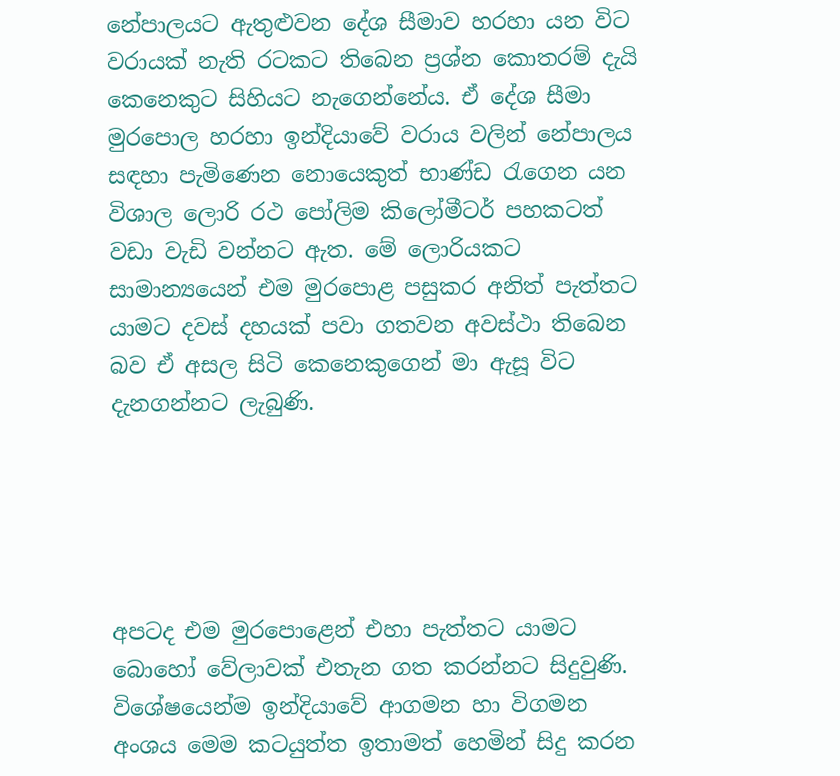නේපාලයට ඇතුළුවන දේශ සීමාව හරහා යන විට වරායක් නැති රටකට තිබෙන ප්‍රශ්න කොතරම් දැයි කෙනෙකුට සිහියට නැගෙන්නේය. ඒ දේශ සීමා මුරපොල හරහා ඉන්දියාවේ වරාය වලින් නේපාලය සඳහා පැමිණෙන නොයෙකුත් භාණ්ඩ රැගෙන යන විශාල ලොරි රථ පෝලිම කිලෝමීටර් පහකටත් වඩා වැඩි වන්නට ඇත. මේ ලොරියකට සාමාන්‍යයෙන් එම මුරපොළ පසුකර අනිත් පැත්තට යාමට දවස් දහයක් පවා ගතවන අවස්ථා තිබෙන බව ඒ අසල සිටි කෙනෙකුගෙන් මා ඇසූ විට දැනගන්නට ලැබුණි.





අපටද එම මුරපොළෙන් එහා පැත්තට යාමට බොහෝ වේලාවක් එතැන ගත කරන්නට සිදුවුණි. විශේෂයෙන්ම ඉන්දියාවේ ආගමන හා විගමන අංශය මෙම කටයුත්ත ඉතාමත් හෙමින් සිදු කරන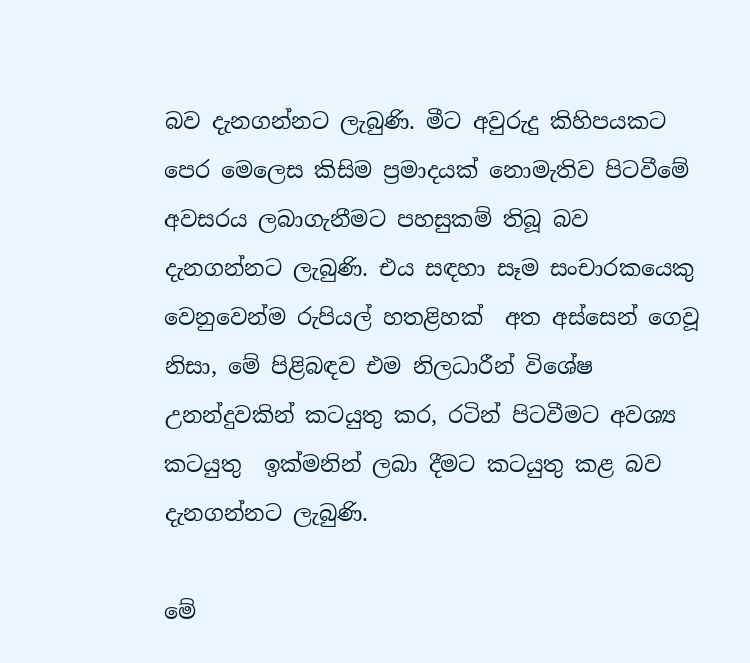බව දැනගන්නට ලැබුණි. මීට අවුරුදු කිහිපයකට පෙර මෙලෙස කිසිම ප්‍රමාදයක් නොමැතිව පිටවීමේ අවසරය ලබාගැනීමට පහසුකම් තිබූ බව දැනගන්නට ලැබුණි. එය සඳහා සෑම සංචාරකයෙකු වෙනුවෙන්ම රුපියල් හතළිහක්  අත අස්සෙන් ගෙවූ නිසා, මේ පිළිබඳව එම නිලධාරීන් විශේෂ උනන්දුවකින් කටයුතු කර, රටින් පිටවීමට අවශ්‍ය කටයුතු  ඉක්මනින් ලබා දීමට කටයුතු කළ බව දැනගන්නට ලැබුණි.

මේ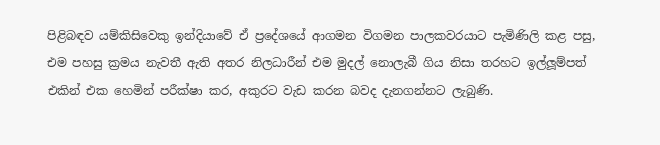පිළිබඳව යම්කිසිවෙකු ඉන්දියාවේ ඒ ප්‍රදේශයේ ආගමන විගමන පාලකවරයාට පැමිණිලි කළ පසු, එම පහසු ක්‍රමය නැවතී ඇති අතර නිලධාරීන් එම මුදල් නොලැබී ගිය නිසා තරහට ඉල්ලූම්පත් එකින් එක හෙමින් පරීක්ෂා කර, අකුරට වැඩ කරන බවද දැනගන්නට ලැබුණි.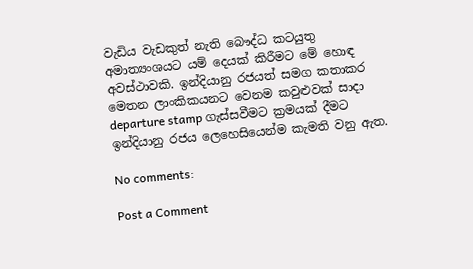වැඩිය වැඩකුත් නැති බෞද්ධ කටයුතු අමාත්‍යංශයට යම් දෙයක් කිරීමට මේ හොඳ අවස්ථාවකි. ඉන්දියානු රජයත් සමග කතාකර මෙතන ලාංකිකයනට වෙනම කවුළුවක් සාදා departure stamp ගැස්සවීමට ක්‍රමයක් දීමට ඉන්දියානු රජය ලෙහෙසියෙන්ම කැමති වනු ඇත.

No comments:

Post a Comment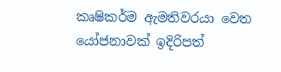කෘෂිකර්ම ඇමතිවරයා වෙත යෝජනාවක් ඉදිරිපත්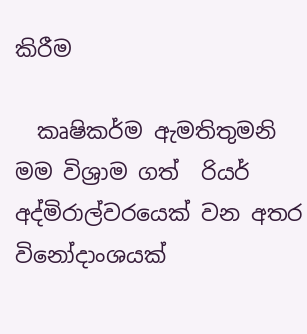කිරීම

  කෘෂිකර්ම ඇමතිතුමනි  මම විශ්‍රාම ගත්  රියර් අද්මිරාල්වරයෙක් වන අතර විනෝදාංශයක්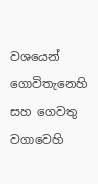වශයෙන්  ගොවිතැනෙහි සහ ගෙවතු වගාවෙහි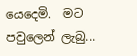යෙදෙමි.  මට පවුලෙන් ලැබු...